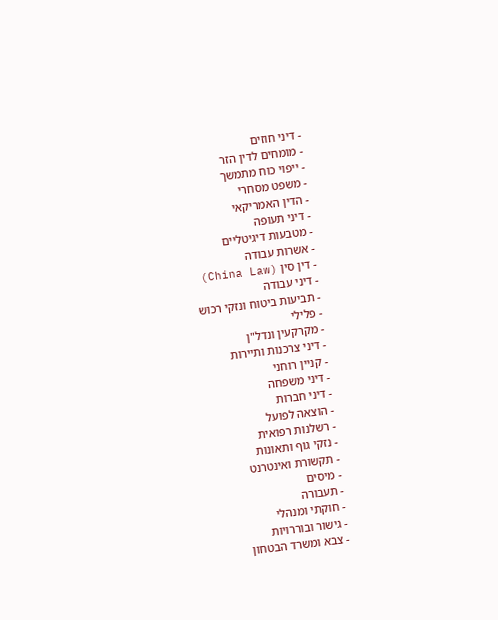- דיני חוזים
- מומחים לדין הזר
- ייפוי כוח מתמשך
- משפט מסחרי
- הדין האמריקאי
- דיני תעופה
- מטבעות דיגיטליים
- אשרות עבודה
- דין סין (China Law)
- דיני עבודה
- תביעות ביטוח ונזקי רכוש
- פלילי
- מקרקעין ונדל"ן
- דיני צרכנות ותיירות
- קניין רוחני
- דיני משפחה
- דיני חברות
- הוצאה לפועל
- רשלנות רפואית
- נזקי גוף ותאונות
- תקשורת ואינטרנט
- מיסים
- תעבורה
- חוקתי ומנהלי
- גישור ובוררויות
- צבא ומשרד הבטחון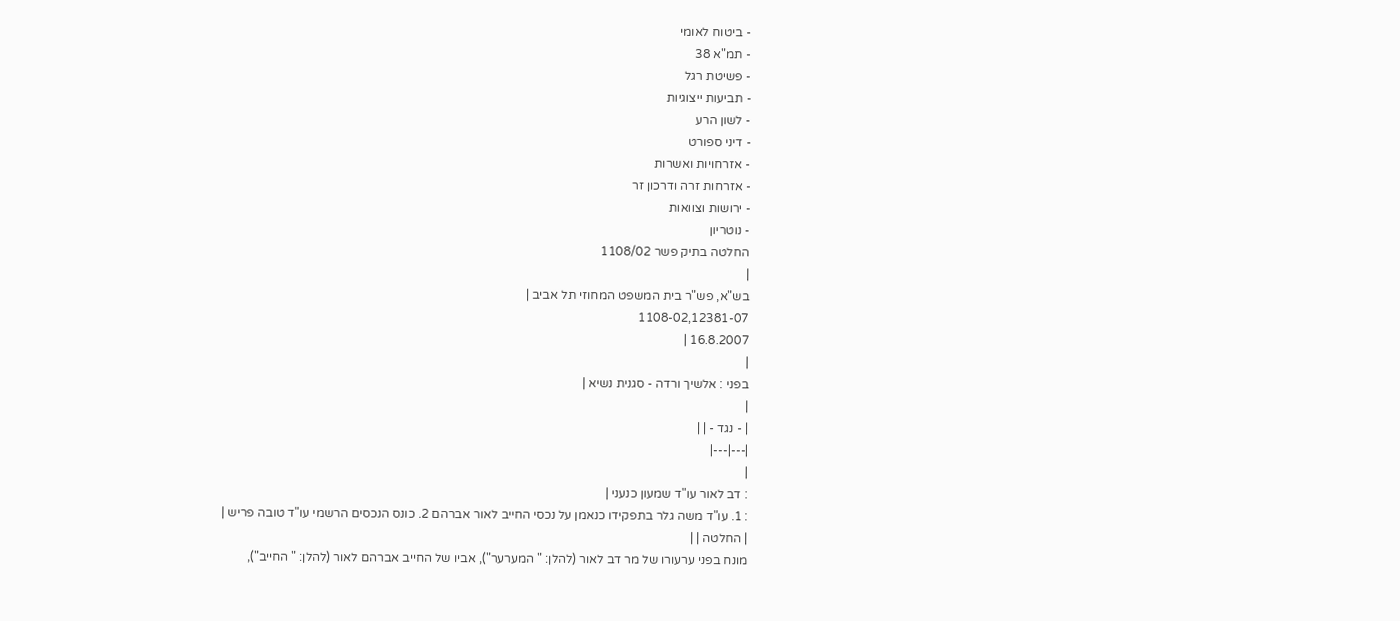- ביטוח לאומי
- תמ"א 38
- פשיטת רגל
- תביעות ייצוגיות
- לשון הרע
- דיני ספורט
- אזרחויות ואשרות
- אזרחות זרה ודרכון זר
- ירושות וצוואות
- נוטריון
החלטה בתיק פשר 1108/02
|
בש"א, פש"ר בית המשפט המחוזי תל אביב |
1108-02,12381-07
16.8.2007 |
|
בפני : אלשיך ורדה - סגנית נשיא |
|
| - נגד - | |
|---|---|
|
: דב לאור עו"ד שמעון כנעני |
: 1. עו"ד משה גלר בתפקידו כנאמן על נכסי החייב לאור אברהם 2. כונס הנכסים הרשמי עו"ד טובה פריש |
| החלטה | |
מונח בפני ערעורו של מר דב לאור (להלן: " המערער"), אביו של החייב אברהם לאור (להלן: " החייב"),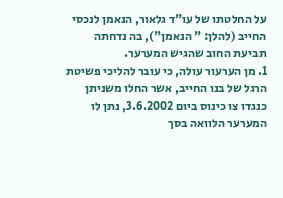על החלטתו של עו"ד גלאור, הנאמן לנכסי החייב (להלן: " הנאמן"), בה נדחתה תביעת החוב שהגיש המערער.
1. מן הערעור עולה, כי עובר להליכי פשיטת הרגל של בנו החייב, אשר החלו משניתן כנגדו צו כינוס ביום 3.6.2002, נתן לו המערער הלוואה בסך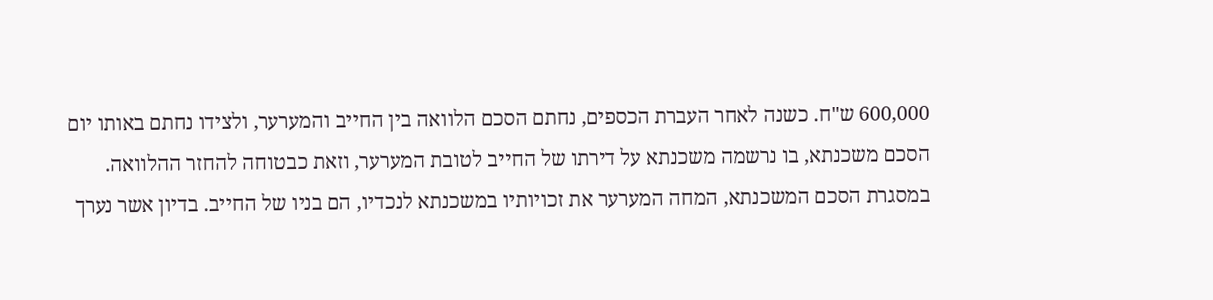600,000 ש"ח. כשנה לאחר העברת הכספים, נחתם הסכם הלוואה בין החייב והמערער, ולצידו נחתם באותו יום הסכם משכנתא, בו נרשמה משכנתא על דירתו של החייב לטובת המערער, וזאת כבטוחה להחזר ההלוואה. במסגרת הסכם המשכנתא, המחה המערער את זכויותיו במשכנתא לנכדיו, הם בניו של החייב. בדיון אשר נערך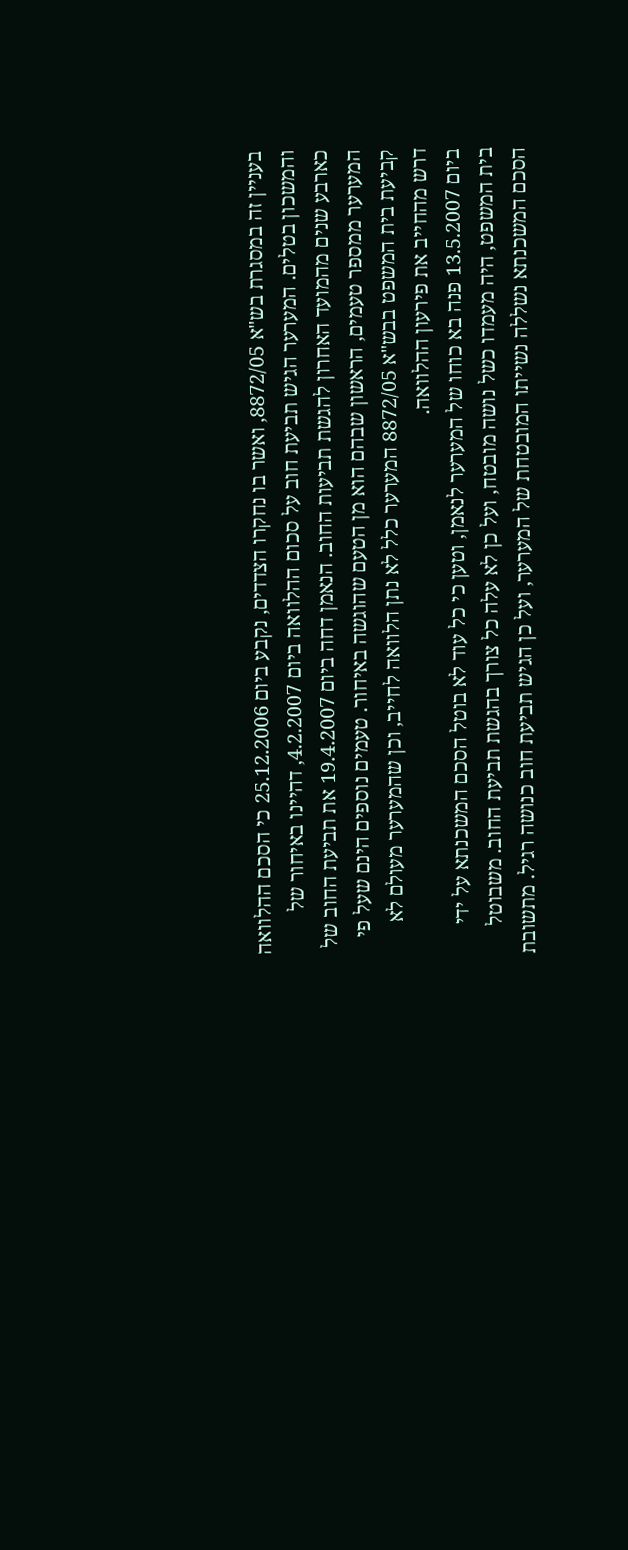בעניין זה במסגרת בש"א 8872/05, ואשר בו נחקרו הצדדים, נקבע ביום 25.12.2006 כי הסכם ההלוואה והמשכון בטלים. המערער הגיש תביעת חוב על סכום ההלוואה ביום 4.2.2007, דהיינו באיחור של כארבע שנים מהמועד האחרון להגשת תביעות החוב. הנאמן דחה ביום 19.4.2007 את תביעת החוב של המערער ממספר טעמים, הראשון שבהם הוא מן הטעם שהוגשה באיחור. טעמים נוספים הינם שעל פי קביעת בית המשפט בבש"א 8872/05 המערער כלל לא נתן הלוואה לחייב, וכן שהמערער מעולם לא דרש מהחייב את פירעון ההלוואה.
ביום 13.5.2007 פנה בא כוחו של המערער לנאמן, וטען כי כל עוד לא בוטל הסכם המשכנתא על ידי בית המשפט, היה מעמדו כשל נושה מובטח, ועל כן לא עלה כל צורך בהגשת תביעת החוב. משבוטל הסכם המשכנתא נשללה נשייתו המובטחת של המערער, ועל כן הגיש תביעת חוב כנושה רגיל. מתשובת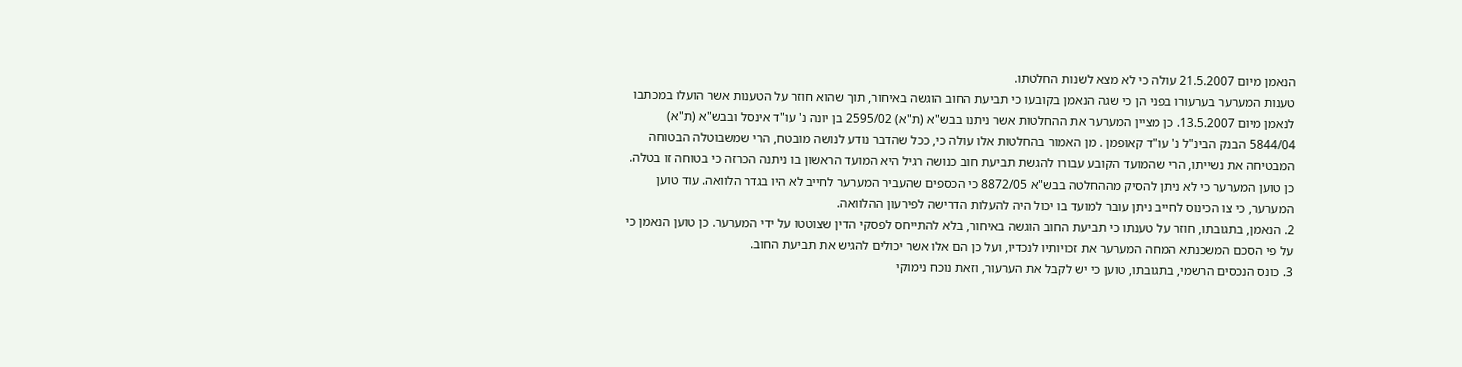הנאמן מיום 21.5.2007 עולה כי לא מצא לשנות החלטתו.
טענות המערער בערעורו בפני הן כי שגה הנאמן בקובעו כי תביעת החוב הוגשה באיחור, תוך שהוא חוזר על הטענות אשר הועלו במכתבו לנאמן מיום 13.5.2007. כן מציין המערער את ההחלטות אשר ניתנו בבש"א (ת"א) 2595/02 בן יונה נ' עו"ד אינסל ובבש"א (ת"א) 5844/04 הבנק הבינ"ל נ' עו"ד קאופמן . מן האמור בהחלטות אלו עולה כי, ככל שהדבר נודע לנושה מובטח, הרי שמשבוטלה הבטוחה המבטיחה את נשייתו, הרי שהמועד הקובע עבורו להגשת תביעת חוב כנושה רגיל היא המועד הראשון בו ניתנה הכרזה כי בטוחה זו בטלה. כן טוען המערער כי לא ניתן להסיק מההחלטה בבש"א 8872/05 כי הכספים שהעביר המערער לחייב לא היו בגדר הלוואה. עוד טוען המערער, כי צו הכינוס לחייב ניתן עובר למועד בו יכול היה להעלות הדרישה לפירעון ההלוואה.
2. הנאמן, בתגובתו, חוזר על טענתו כי תביעת החוב הוגשה באיחור, בלא להתייחס לפסקי הדין שצוטטו על ידי המערער. כן טוען הנאמן כי על פי הסכם המשכנתא המחה המערער את זכויותיו לנכדיו, ועל כן הם אלו אשר יכולים להגיש את תביעת החוב.
3. כונס הנכסים הרשמי, בתגובתו, טוען כי יש לקבל את הערעור, וזאת נוכח נימוקי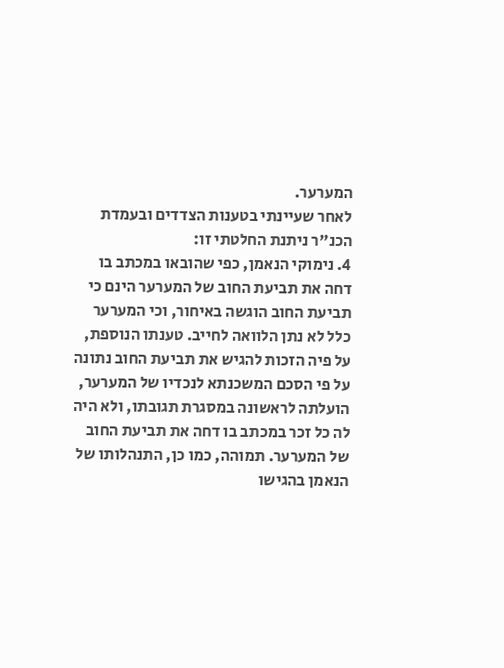המערער.
לאחר שעיינתי בטענות הצדדים ובעמדת הכנ"ר ניתנת החלטתי זו:
4. נימוקי הנאמן, כפי שהובאו במכתב בו דחה את תביעת החוב של המערער הינם כי תביעת החוב הוגשה באיחור, וכי המערער כלל לא נתן הלוואה לחייב. טענתו הנוספת, על פיה הזכות להגיש את תביעת החוב נתונה על פי הסכם המשכנתא לנכדיו של המערער, הועלתה לראשונה במסגרת תגובתו, ולא היה לה כל זכר במכתב בו דחה את תביעת החוב של המערער. תמוהה, כמו כן, התנהלותו של הנאמן בהגישו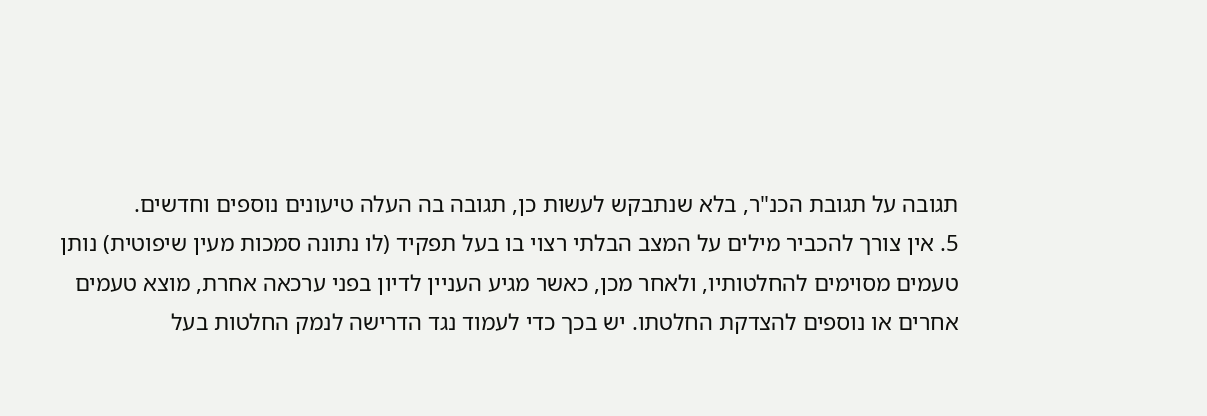תגובה על תגובת הכנ"ר, בלא שנתבקש לעשות כן, תגובה בה העלה טיעונים נוספים וחדשים.
5. אין צורך להכביר מילים על המצב הבלתי רצוי בו בעל תפקיד (לו נתונה סמכות מעין שיפוטית) נותן טעמים מסוימים להחלטותיו, ולאחר מכן, כאשר מגיע העניין לדיון בפני ערכאה אחרת, מוצא טעמים אחרים או נוספים להצדקת החלטתו. יש בכך כדי לעמוד נגד הדרישה לנמק החלטות בעל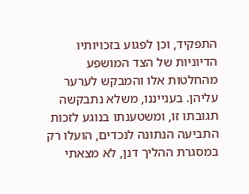התפקיד, וכן לפגוע בזכויותיו הדיוניות של הצד המושפע מהחלטות אלו והמבקש לערער עליהן. בענייננו, משלא נתבקשה תגובתו זו, ומשטענתו בנוגע לזכות התביעה הנתונה לנכדים, הועלו רק במסגרת ההליך דנן, לא מצאתי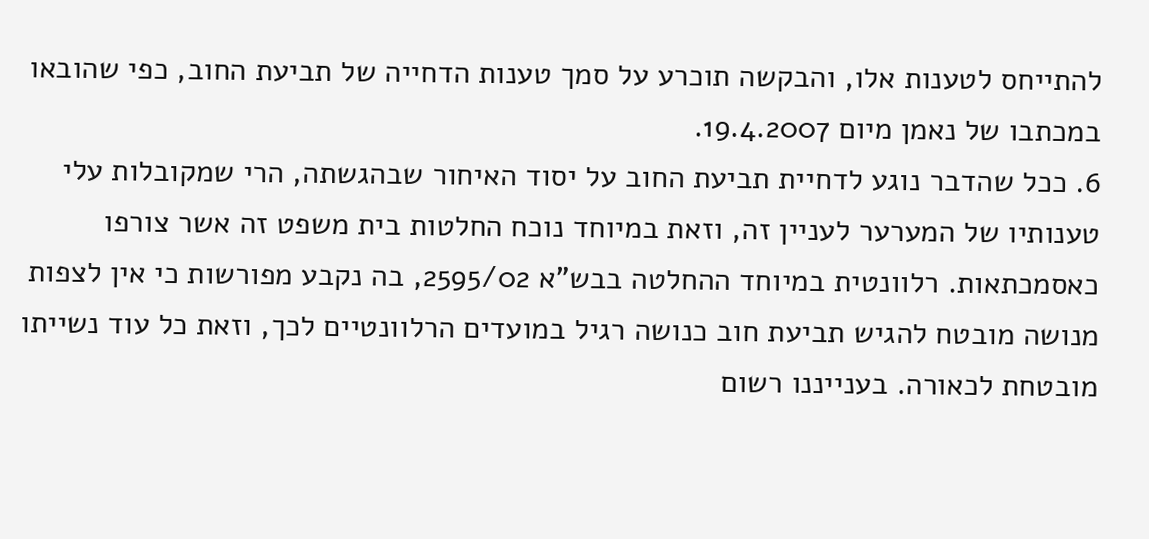להתייחס לטענות אלו, והבקשה תוכרע על סמך טענות הדחייה של תביעת החוב, כפי שהובאו במכתבו של נאמן מיום 19.4.2007.
6. ככל שהדבר נוגע לדחיית תביעת החוב על יסוד האיחור שבהגשתה, הרי שמקובלות עלי טענותיו של המערער לעניין זה, וזאת במיוחד נוכח החלטות בית משפט זה אשר צורפו כאסמכתאות. רלוונטית במיוחד ההחלטה בבש"א 2595/02, בה נקבע מפורשות כי אין לצפות מנושה מובטח להגיש תביעת חוב כנושה רגיל במועדים הרלוונטיים לכך, וזאת כל עוד נשייתו מובטחת לכאורה. בענייננו רשום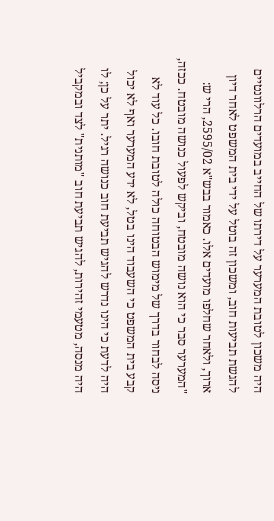היה משכון לטובת המערער על דירתו של החייב במועדים הרלוונטיים להגשת תביעות חוב, ומשכון זה בוטל על ידי בית המשפט לאחר דיון ארוך, ולאחר שחלפו מועדים אלו. כאמור בבש"א 2595/02, הרי ש:
"המערער סבר כי הוא נושה מובטח, וביקש לפעול כנושה מובטח. ככזה, ניסה לבחור בדרך של מימוש הבטוחה כולה לטובת חובו. כל עוד לא קבע בית המשפט כי השעבוד הינו בטל, לא ידע המערער ואף לא יכול היה לדעת כי הינו נדרש להגיש תביעת חוב כנושה רגיל. יתר על כן; לו היה מנסה, מטעמי זהירות, להגיש תביעת חוב "מותנית" לצד ובמקביל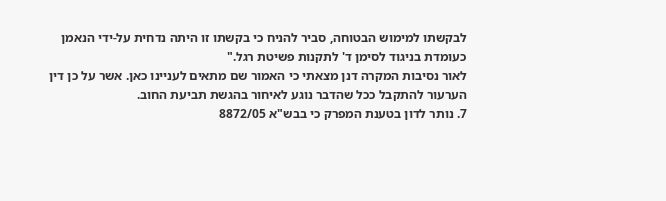לבקשתו למימוש הבטוחה, סביר להניח כי בקשתו זו היתה נדחית על-ידי הנאמן כעומדת בניגוד לסימן ד' לתקנות פשיטת רגל."
לאור נסיבות המקרה דנן מצאתי כי האמור שם מתאים לעניינו כאן. אשר על כן דין הערעור להתקבל ככל שהדבר נוגע לאיחור בהגשת תביעת החוב.
7. נותר לדון בטענת המפרק כי בבש"א 8872/05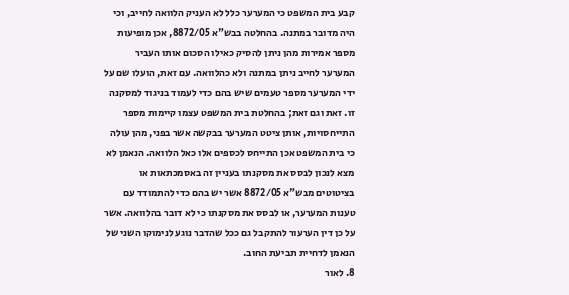קבע בית המשפט כי המערער כלל לא העניק הלוואה לחייב, וכי היה מדובר במתנה. בהחלטה בבש"א 8872/05, אכן מופיעות מספר אמירות מהן ניתן להסיק כאילו הסכום אותו העביר המערער לחייב ניתן במתנה ולא כהלוואה. עם זאת, הועלו שם על ידי המערער מספר טעמים שיש בהם כדי לעמוד בניגוד למסקנה זו. זאת וגם זאת; בהחלטת בית המשפט עצמו קיימות מספר התייחסויות, אותן ציטט המערער בבקשה אשר בפני, מהן עולה כי בית המשפט אכן התייחס לכספים אלו כאל הלוואה. הנאמן לא מצא לנכון לבסס את מסקנתו בעניין זה באסמכתאות או בציטוטים מבש"א 8872/05 אשר יש בהם כדי להתמודד עם טענות המערער, או לבסס את מסקנתו כי לא דובר בהלוואה. אשר על כן דין הערעור להתקבל גם ככל שהדבר נוגע לנימוקו השני של הנאמן לדחיית תביעת החוב.
8. לאור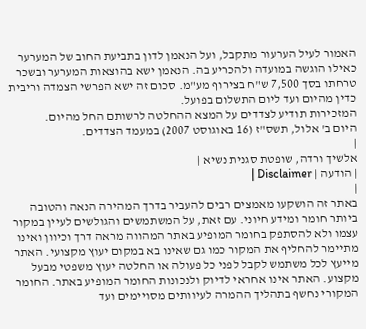האמור לעיל הערעור מתקבל, ועל הנאמן לדון בתביעת החוב של המערער כאילו הוגשה במועדה ולהכריע בה. הנאמן ישא בהוצאות המערער ובשכר טרחתו בסך 7,500 ש"ח בצירוף מע"מ. סכום זה ישא הפרשי הצמדה וריבית כדין מהיום ועד ליום התשלום בפועל.
המזכירות תודיע לצדדים על המצא ההחלטה לרשותם החל מהיום.
היום ב' אלול, תשס"ז (16 באוגוסט 2007) במעמד הצדדים.
|
אלשיך ורדה, שופטת סגנית נשיא |
| הודעה | Disclaimer |
|
באתר זה הושקעו מאמצים רבים להעביר בדרך המהירה הנאה והטובה ביותר חומר ומידע חיוני. עם זאת, על המשתמשים והגולשים לעיין במקור עצמו ולא להסתפק בחומר המופיע באתר המהווה מראה דרך וכיוון ואינו מתיימר להחליף את המקור כמו גם שאינו בא במקום יעוץ מקצועי. האתר מייעץ לכל משתמש לקבל לפני כל פעולה או החלטה יעוץ משפטי מבעל מקצוע. האתר אינו אחראי לדיוק ולנכונות החומר המופיע באתר. החומר המקורי נחשף בתהליך ההמרה לעיוותים מסויימים ועד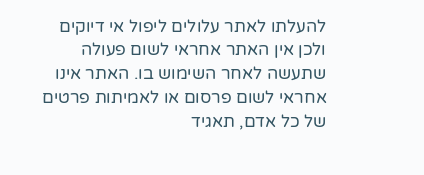להעלתו לאתר עלולים ליפול אי דיוקים ולכן אין האתר אחראי לשום פעולה שתעשה לאחר השימוש בו. האתר אינו אחראי לשום פרסום או לאמיתות פרטים של כל אדם, תאגיד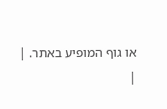או גוף המופיע באתר. |
|